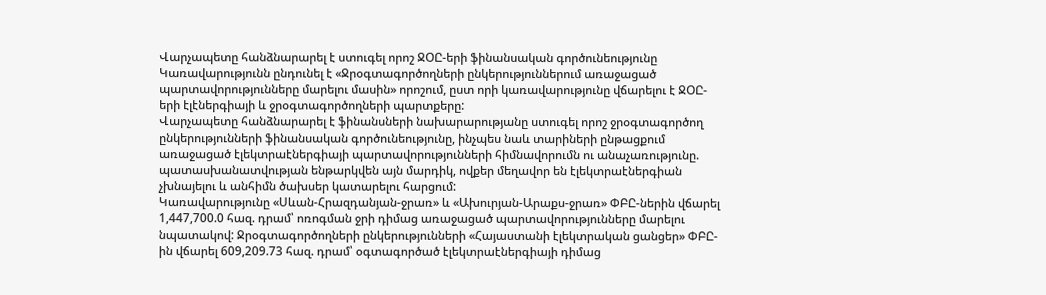Վարչապետը հանձնարարել է ստուգել որոշ ՋՕԸ-երի ֆինանսական գործունեությունը
Կառավարությունն ընդունել է «Ջրօգտագործողների ընկերություններում առաջացած պարտավորությունները մարելու մասին» որոշում, ըստ որի կառավարությունը վճարելու է ՋՕԸ-երի էլէներգիայի և ջրօգտագործողների պարտքերը:
Վարչապետը հանձնարարել է ֆինանսների նախարարությանը ստուգել որոշ ջրօգտագործող ընկերությունների ֆինանսական գործունեությունը, ինչպես նաև տարիների ընթացքում առաջացած էլեկտրաէներգիայի պարտավորությունների հիմնավորումն ու անաչառությունը. պատասխանատվության ենթարկվեն այն մարդիկ, ովքեր մեղավոր են էլեկտրաէներգիան չխնայելու և անհիմն ծախսեր կատարելու հարցում:
Կառավարությունը «Սևան-Հրազդանյան-ջրառ» և «Ախուրյան-Արաքս-ջրառ» ՓԲԸ-ներին վճարել 1,447,700.0 հազ. դրամ՝ ոռոգման ջրի դիմաց առաջացած պարտավորությունները մարելու նպատակով: Ջրօգտագործողների ընկերությունների «Հայաստանի էլեկտրական ցանցեր» ՓԲԸ-ին վճարել 609,209.73 հազ. դրամ՝ օգտագործած էլեկտրաէներգիայի դիմաց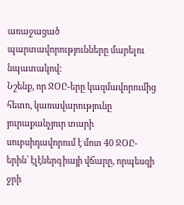առաջացած պարտավորությունները մարելու նպատակով:
Նշենք, որ ՋՕԸ-երը կազմավորումից հետո, կառավարությունը յուրաքանչյուր տարի սուբսիդավորում է մոտ 40 ՋՕԸ-երին՝ էլէներգիայի վճարը, որպեսզի ջրի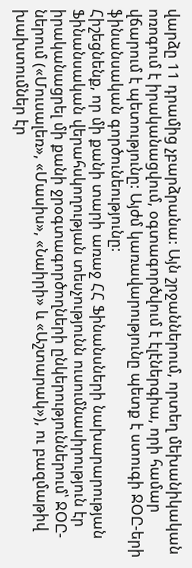վարձը 11 դրամից չբարձրանա: Այն շրջաններում, որտեղ մեխանիկական ոռոգում է իրականացվում, օգտագործվում է էլէներգիա, որի համար վճարում է պետությունը: Այժմ կառավարությունը պետք է ստուգի ՋՕԸ-երի ֆինանսական գործունեությունը:
Հիշեցնենք, որ մի քանի տարի առաջ ՀՀ Ֆինանսների նախարարության Ֆինանսական վերահսկողության տեսչությունն ուսումնասիրություն էր իրականացրել մի քանի ջրօգտագործողների ընկերություններում՝ ՋՕԸ-ներում («Մուսալեռ», «Մասիս», «Նաիրի» և «Աշտարակ»), ու բազմաթիվ խախտումներ էր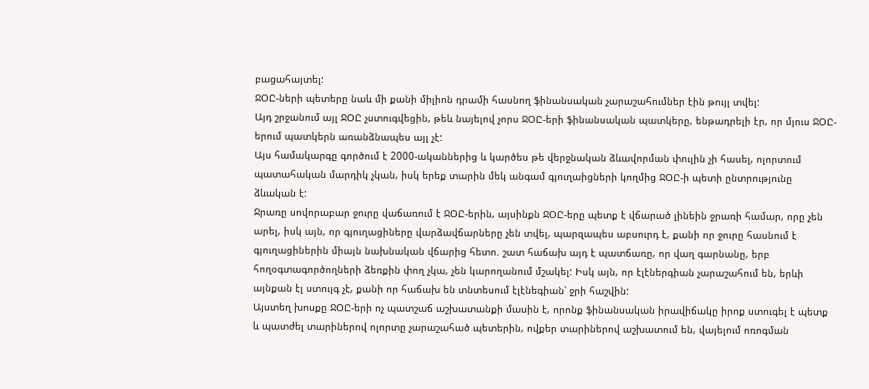բացահայտել:
ՋՕԸ-ների պետերը նաև մի քանի միլիոն դրամի հասնող ֆինանսական չարաշահումներ էին թույլ տվել:
Այդ շրջանում այլ ՋՕԸ չստուգվեցին, թեև նայելով չորս ՋՕԸ-երի ֆինանսական պատկերը, ենթադրելի էր, որ մյուս ՋՕԸ-երում պատկերն առանձնապես այլ չէ:
Այս համակարգը գործում է 2000-ականներից և կարծես թե վերջնական ձևավորման փուլին չի հասել, ոլորտում պատահական մարդիկ չկան, իսկ երեք տարին մեկ անգամ գյուղաիցների կողմից ՋՕԸ-ի պետի ընտրությունը ձևական է:
Ջրառը սովորաբար ջուրը վաճառում է ՋՕԸ-երին, այսինքն ՋՕԸ-երը պետք է վճարած լինեին ջրառի համար, որը չեն արել, իսկ այն, որ գյուղացիները վարձավճարները չեն տվել, պարզապես աբսուրդ է, քանի որ ջուրը հասնում է գյուղացիներին միայն նախնական վճարից հետո. շատ հաճախ այդ է պատճառը, որ վաղ գարնանը, երբ հողօգտագործողների ձեռքին փող չկա, չեն կարողանում մշակել: Իսկ այն, որ էլէներգիան չարաշահում են, երևի այնքան էլ ստույգ չէ, քանի որ հաճախ են տնտեսում էլէնեգիան՝ ջրի հաշվին:
Այստեղ խոսքը ՋՕԸ-երի ոչ պատշաճ աշխատանքի մասին է, որոնք ֆինանսական իրավիճակը իրոք ստուգել է պետք և պատժել տարիներով ոլորտը չարաշահած պետերին, ովքեր տարիներով աշխատում են, վայելում ոռոգման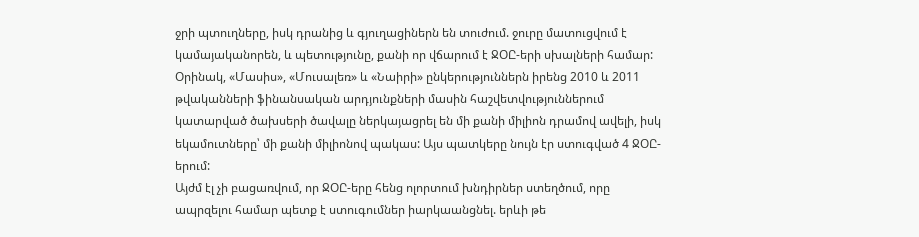ջրի պտուղները, իսկ դրանից և գյուղացիներն են տուժում. ջուրը մատուցվում է կամայականորեն, և պետությունը, քանի որ վճարում է ՋՕԸ-երի սխալների համար:
Օրինակ, «Մասիս», «Մուսալեռ» և «Նաիրի» ընկերություններն իրենց 2010 և 2011 թվականների ֆինանսական արդյունքների մասին հաշվետվություններում կատարված ծախսերի ծավալը ներկայացրել են մի քանի միլիոն դրամով ավելի, իսկ եկամուտները՝ մի քանի միլիոնով պակաս: Այս պատկերը նույն էր ստուգված 4 ՋՕԸ-երում:
Այժմ էլ չի բացառվում, որ ՋՕԸ-երը հենց ոլորտում խնդիրներ ստեղծում, որը ապրզելու համար պետք է ստուգումներ իարկաանցնել. երևի թե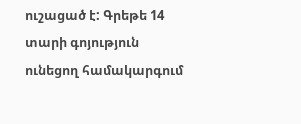ուշացած է: Գրեթե 14 տարի գոյություն ունեցող համակարգում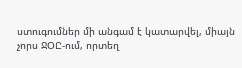ստուգումներ մի անգամ է կատարվել, միայն չորս ՋՕԸ-ում, որտեղ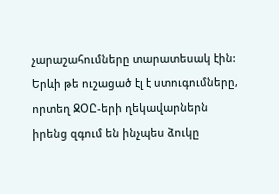չարաշահումները տարատեսակ էին: Երևի թե ուշացած էլ է ստուգումները, որտեղ ՋՕԸ-երի ղեկավարներն իրենց զգում են ինչպես ձուկը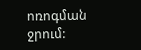ոռոգման ջրում: